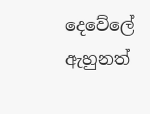දෙවේලේ ඇහුනත්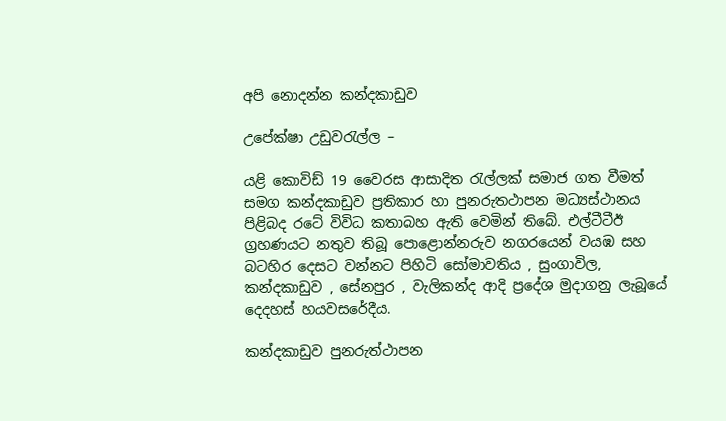අපි නොදන්න කන්දකාඩුව

උපේක්ෂා උඩුවරැල්ල –

යළි කොවිඩ් 19 වෛරස ආසාදිත රැල්ලක් සමාජ ගත වීමත් සමග කන්දකාඩුව ප්‍රතිකාර හා පුනරුතථාපන මධ්‍යස්ථානය පිළිබද රටේ විවිධ කතාබහ ඇති වෙමින් තිබේ. එල්ටීටීඊ ග්‍රහණයට නතුව තිබූ පොළොන්නරුව නගරයෙන් වයඹ සහ බටහිර දෙසට වන්නට පිහිටි සෝමාවතිය , සුංගාවිල, කන්දකාඩුව , සේනපුර , වැලිකන්ද ආදි ප්‍රදේශ මුදාගනු ලැබූයේ දෙදහස් හයවසරේදීය.

කන්දකාඩුව පුනරුත්ථාපන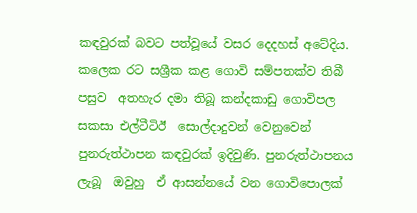කඳවුරක් බවට පත්වූයේ වසර දෙදහස් අටේදිය. කලෙක රට සශ්‍රීක කළ ගොවි සම්පතක්ව තිබී පසුව  අතහැර දමා තිබූ කන්දකාඩු ගොවිපල  සකසා එල්ටීටිඊ  සොල්දාදුවන් වෙනුවෙන් පුනරුත්ථාපන කඳවුරක් ඉදිවුණි. පුනරුත්ථාපනය ලැබූ  ඔවුහු  ඒ ආසන්නයේ වන ගොවිපොලක්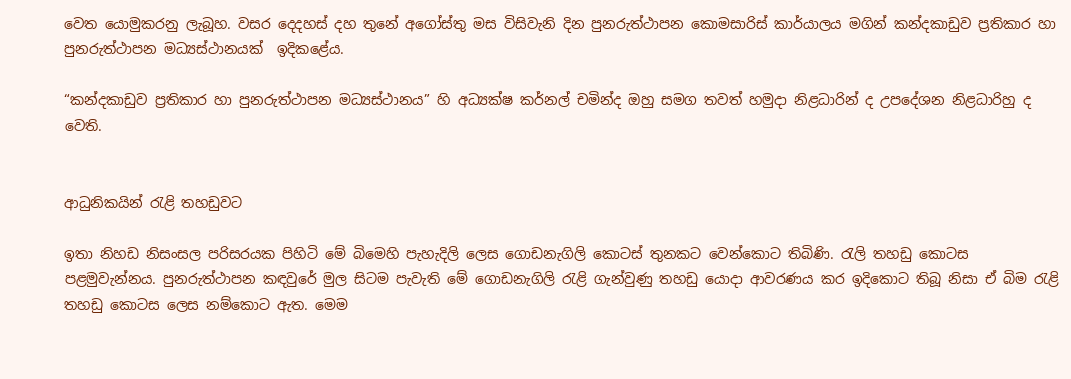වෙත යොමුකරනු ලැබූහ. වසර දෙදහස් දහ තුනේ අගෝස්තු මස විසිවැනි දින පුනරුත්ථාපන කොමසාරිස් කාර්යාලය මගින් කන්දකාඩුව ප්‍රතිකාර හා පුනරුත්ථාපන මධ්‍යස්ථානයක්  ඉදිකළේය.

“කන්දකාඩුව ප්‍රතිකාර හා පුනරුත්ථාපන මධ්‍යස්ථානය” හි අධ්‍යක්ෂ කර්නල් චමින්ද ඔහු සමග තවත් හමුදා නිළධාරින් ද උපදේශන නිළධාරිහු ද වෙති.


ආධුනිකයින් රැළි තහඩුවට

ඉතා නිහඩ නිසංසල පරිසරයක පිහිටි මේ බිමෙහි පැහැදිලි ලෙස ගොඩනැගිලි කොටස් තුනකට වෙන්කොට තිබිණි. රැලි තහඩු කොටස පළමුවැන්නය. පුනරුත්ථාපන කඳවුරේ මුල සිටම පැවැති මේ ගොඩනැගිලි රැළි ගැන්වුණු තහඩු යොදා ආවරණය කර ඉදිකොට තිබූ නිසා ඒ බිම රැළි තහඩු කොටස ලෙස නම්කොට ඇත. මෙම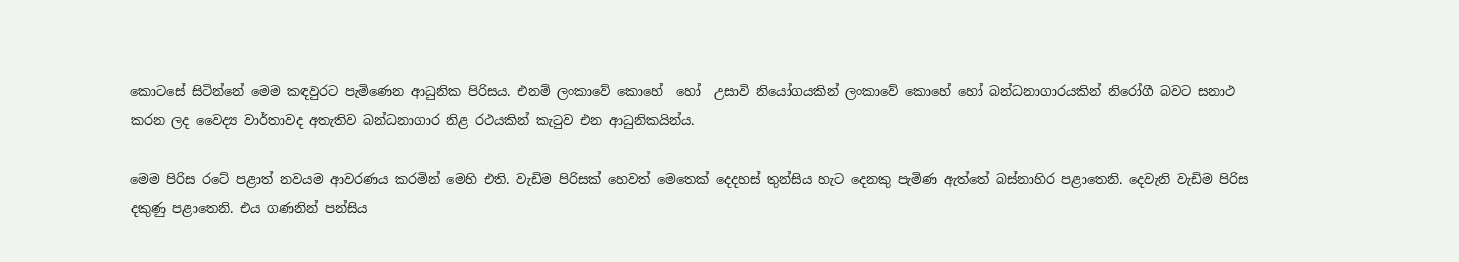කොටසේ සිටින්නේ මෙම කඳවුරට පැමිණෙන ආධුනික පිරිසය. එනම් ලංකාවේ කොහේ  හෝ  උසාවි නියෝගයකින් ලංකාවේ කොහේ හෝ බන්ධනාගාරයකින් නිරෝගී බවට සනාථ කරන ලද වෛද්‍ය වාර්තාවද අතැතිව බන්ධනාගාර නිළ රථයකින් කැටුව එන ආධුනිකයින්ය.

මෙම පිරිස රටේ පළාත් නවයම ආවරණය කරමින් මෙහි එති. වැඩිම පිරිසක් හෙවත් මෙතෙක් දෙදහස් තුන්සිය හැට දෙනකු පැමිණ ඇත්තේ බස්නාහිර පළාතෙනි. දෙවැනි වැඩිම පිරිස දකුණු පළාතෙනි. එය ගණනින් පන්සිය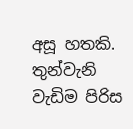අසූ හතකි. තුන්වැනි වැඩිම පිරිස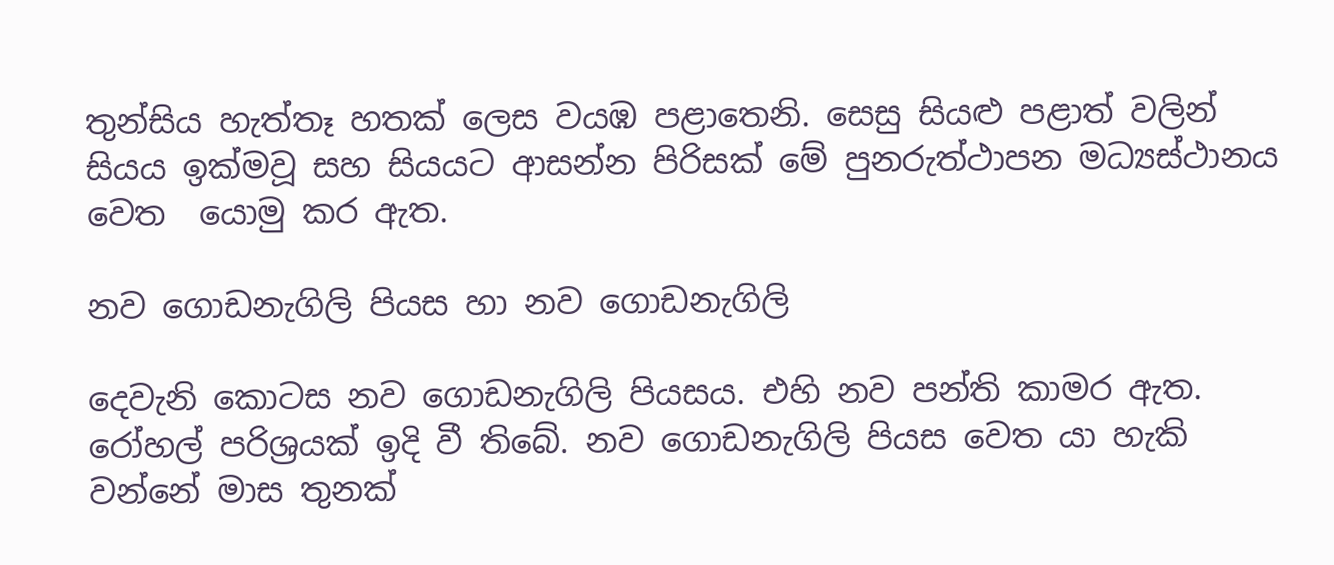තුන්සිය හැත්තෑ හතක් ලෙස වයඹ පළාතෙනි. සෙසු සියළු පළාත් වලින් සියය ඉක්මවූ සහ සියයට ආසන්න පිරිසක් මේ පුනරුත්ථාපන මධ්‍යස්ථානය වෙත  යොමු කර ඇත.

නව ගොඩනැගිලි පියස හා නව ගොඩනැගිලි

දෙවැනි කොටස නව ගොඩනැගිලි පියසය. එහි නව පන්ති කාමර ඇත. රෝහල් පරිශ්‍රයක් ඉදි වී තිබේ. නව ගොඩනැගිලි පියස වෙත යා හැකි වන්නේ මාස තුනක්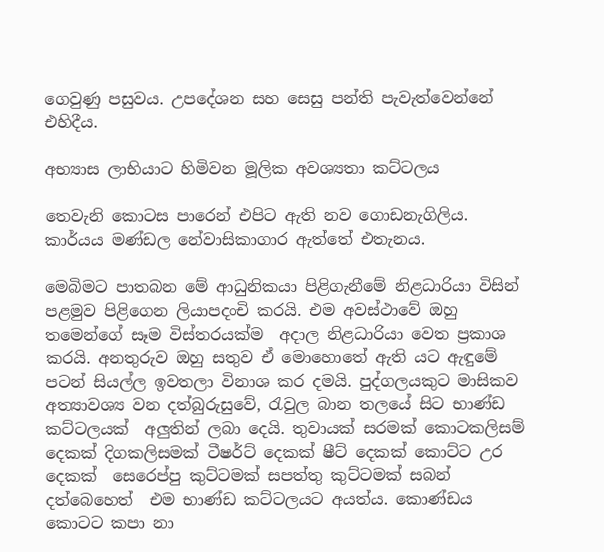ගෙවුණු පසුවය. උපදේශන සහ සෙසු පන්ති පැවැත්වෙන්නේ එහිදීය.

අභ්‍යාස ලාභියාට හිමිවන මූලික අවශ්‍යතා කට්ටලය

තෙවැනි කොටස පාරෙන් එපිට ඇති නව ගොඩනැගිලිය. කාර්යය මණ්ඩල නේවාසිකාගාර ඇත්තේ එතැනය.

මෙබිමට පාතබන මේ ආධුනිකයා පිළිගැනීමේ නිළධාරියා විසින් පළමුව පිළිගෙන ලියාපදංචි කරයි. එම අවස්ථාවේ ඔහු තමෙන්ගේ සෑම විස්තරයක්ම  අදාල නිළධාරියා වෙත ප්‍රකාශ කරයි. අනතුරුව ඔහු සතුව ඒ මොහොතේ ඇති යට ඇඳුමේ පටන් සියල්ල ඉවතලා විනාශ කර දමයි. පුද්ගලයකුට මාසිකව අත්‍යාවශ්‍ය වන දත්බුරුසුවේ, රැවුල බාන තලයේ සිට භාණ්ඩ කට්ටලයක්  අලුතින් ලබා දෙයි. තුවායක් සරමක් කොටකලිසම් දෙකක් දිගකලිසමක් ටීෂර්ට් දෙකක් ෂීට් දෙකක් කොට්ට උර දෙකක්  සෙරෙප්පු කුට්ටමක් සපත්තු කුට්ටමක් සබන් දත්බෙහෙත්  එම භාණ්ඩ කට්ටලයට අයත්ය. කොණ්ඩය කොටට කපා නා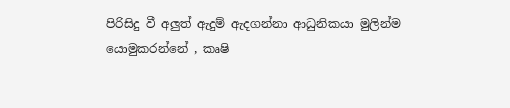පිරිසිදු වී අලුත් ඇදුම් ඇදගන්නා ආධුනිකයා මුලින්ම යොමුකරන්නේ , කෘෂි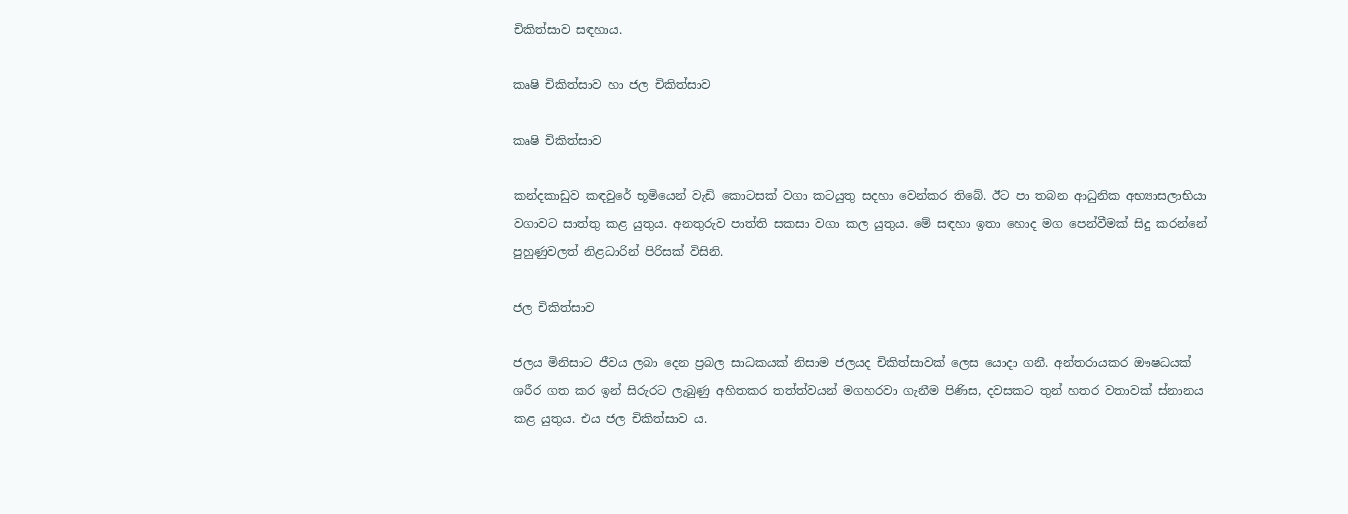චිකිත්සාව සඳහාය.

කෘෂි චිකිත්සාව හා ජල චිකිත්සාව

කෘෂි චිකිත්සාව

කන්දකාඩුව කඳවුරේ භූමියෙන් වැඩි කොටසක් වගා කටයුතු සදහා වෙන්කර තිබේ. ඊට පා තබන ආධුනික අභ්‍යාසලාභියා වගාවට සාත්තු කළ යුතුය. අනතුරුව පාත්ති සකසා වගා කල යුතුය. මේ සඳහා ඉතා හොද මග පෙන්වීමක් සිදු කරන්නේ පුහුණුවලත් නිළධාරින් පිරිසක් විසිනි.

ජල චිකිත්සාව

ජලය මිනිසාට ජීවය ලබා දෙන ප්‍රබල සාධකයක් නිසාම ජලයද චිකිත්සාවක් ලෙස යොදා ගනී. අන්තරායකර ඖෂධයක් ශරීර ගත කර ඉන් සිරුරට ලැබුණු අහිතකර තත්ත්වයන් මගහරවා ගැනීම පිණිස, දවසකට තුන් හතර වතාවක් ස්නානය කළ යුතුය. එය ජල චිකිත්සාව ය.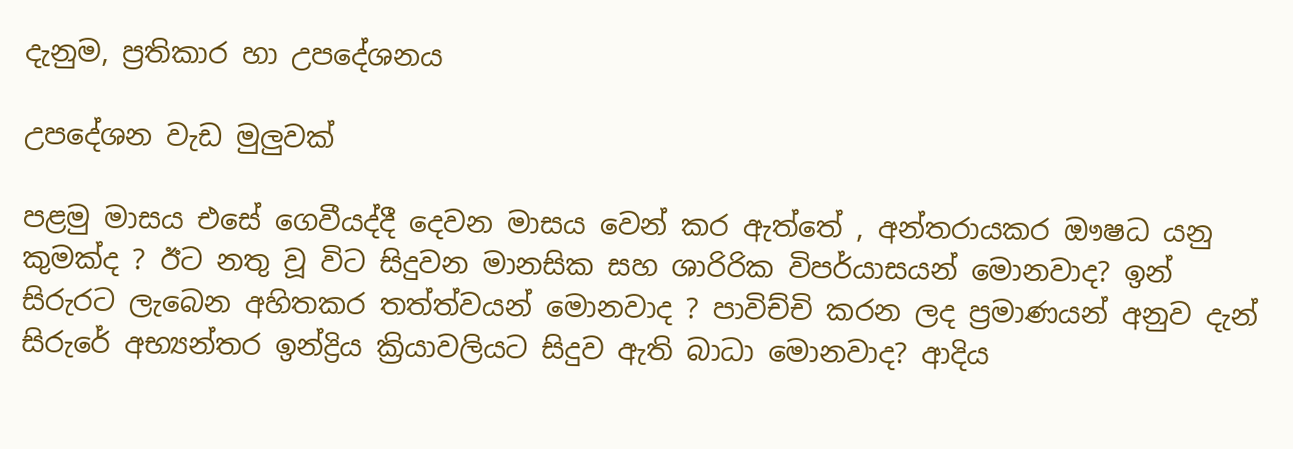දැනුම, ප්‍රතිකාර හා උපදේශනය

උපදේශන වැඩ මුලුවක්

පළමු මාසය එසේ ගෙවීයද්දී දෙවන මාසය වෙන් කර ඇත්තේ , අන්තරායකර ඖෂධ යනු කුමක්ද ? ඊට නතු වූ විට සිදුවන මානසික සහ ශාරිරික විපර්යාසයන් මොනවාද? ඉන් සිරුරට ලැබෙන අහිතකර තත්ත්වයන් මොනවාද ? පාවිච්චි කරන ලද ප්‍රමාණයන් අනුව දැන් සිරුරේ අභ්‍යන්තර ඉන්ද්‍රිය ක්‍රියාවලියට සිදුව ඇති බාධා මොනවාද? ආදිය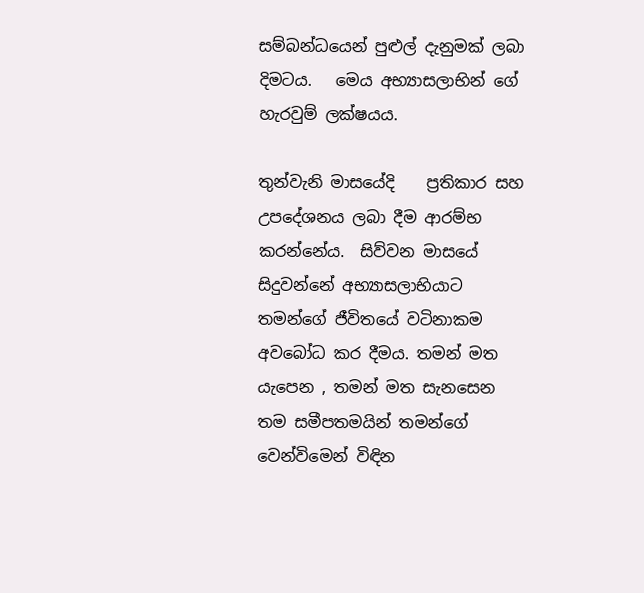සම්බන්ධයෙන් පුළුල් දැනුමක් ලබා දිමටය.   මෙය අභ්‍යාසලාභින් ගේ හැරවුම් ලක්ෂයය.

තුන්වැනි මාසයේදි    ප්‍රතිකාර සහ උපදේශනය ලබා දීම ආරම්භ කරන්නේය.  සිව්වන මාසයේ සිදුවන්නේ අභ්‍යාසලාභියාට තමන්ගේ ජීවිතයේ වටිනාකම අවබෝධ කර දීමය. තමන් මත යැපෙන , තමන් මත සැනසෙන තම සමීපතමයින් තමන්ගේ වෙන්විමෙන් විඳින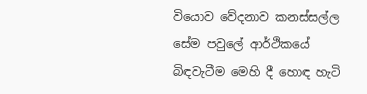වියොව වේදනාව කනස්සල්ල සේම පවුලේ ආර්ථිකයේ බිඳවැටීම මෙහි දී හොඳ හැටි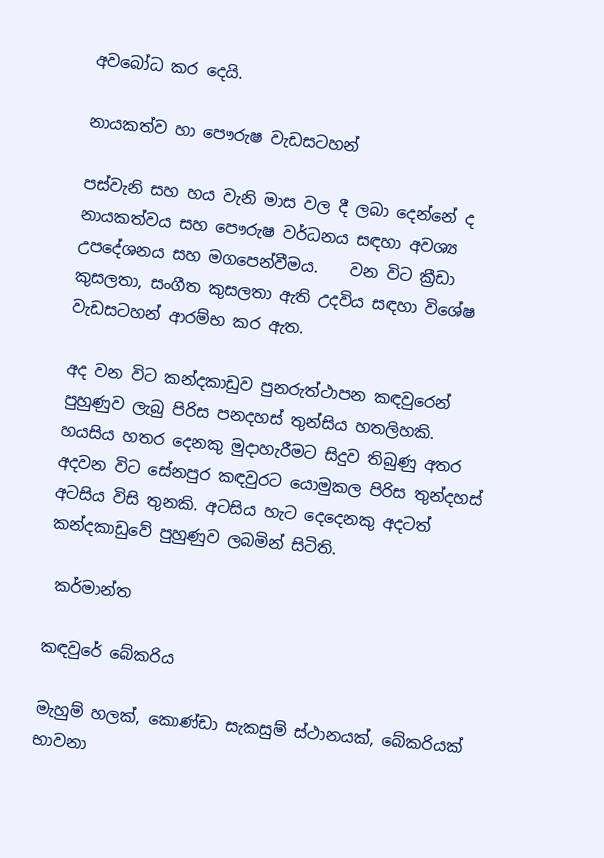අවබෝධ කර දෙයි.

නායකත්ව හා පෞරුෂ වැඩසටහන්

පස්වැනි සහ හය වැනි මාස වල දී ලබා දෙන්නේ ද නායකත්වය සහ පෞරුෂ වර්ධනය සඳහා අවශ්‍ය උපදේශනය සහ මගපෙන්වීමය.    වන විට ක්‍රීඩා කුසලතා, සංගීත කුසලතා ඇති උදවිය සඳහා විශේෂ වැඩසටහන් ආරම්භ කර ඇත.

අද වන විට කන්දකාඩුව පුනරුත්ථාපන කඳවුරෙන් පුහුණුව ලැබු පිරිස පනදහස් තුන්සිය හතලිහකි. හයසිය හතර දෙනකු මුදාහැරීමට සිදුව තිබුණු අතර  අදවන විට සේනපුර කඳවුරට යොමුකල පිරිස තුන්දහස් අටසිය විසි තුනකි. අටසිය හැට දෙදෙනකු අදටත් කන්දකාඩුවේ පුහුණුව ලබමින් සිටිති.

 කර්මාන්ත

කඳවුරේ බේකරිය

මැහුම් හලක්, කොණ්ඩා සැකසුම් ස්ථානයක්, බේකරියක් භාවනා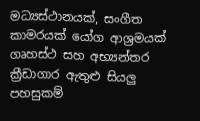මධ්‍යස්ථානයක්, සංගීත කාමරයක් යෝග ආශ්‍රමයක් ගෘහස්ථ සහ අභ්‍යන්තර ක්‍රීඩාගාර ඇතුළු සියලු පහසුකම්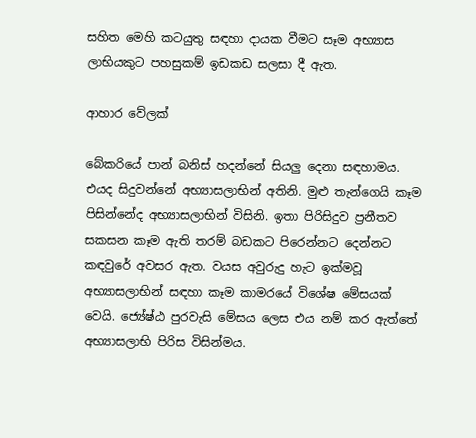සහිත මෙහි කටයුතු සඳහා දායක වීමට සෑම අභ්‍යාස ලාභියකුට පහසුකම් ඉඩකඩ සලසා දී ඇත.

ආහාර වේලක්

බේකරියේ පාන් බනිස් හදන්නේ සියලු දෙනා සඳහාමය. එයද සිදුවන්නේ අභ්‍යාසලාභින් අතිනි. මුළු තැන්ගෙයි කෑම පිසින්නේද අභ්‍යාසලාභින් විසිනි. ඉතා පිරිසිදුව ප්‍රනීතව සකසන කෑම ඇති තරම් බඩකට පිරෙන්නට දෙන්නට කඳවුරේ අවසර ඇත. වයස අවුරුදු හැට ඉක්මවූ අභ්‍යාසලාභින් සඳහා කෑම කාමරයේ විශේෂ මේසයක් වෙයි. ජ්‍යේෂ්ඨ පුරවැසි මේසය ලෙස එය නම් කර ඇත්තේ අභ්‍යාසලාභි පිරිස විසින්මය.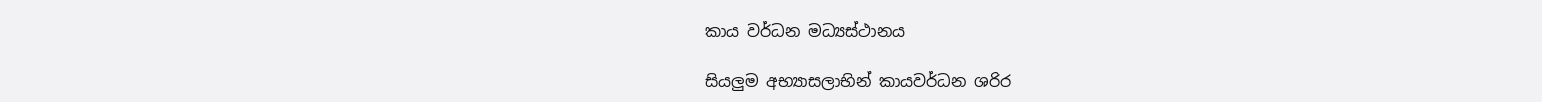කාය වර්ධන මධ්‍යස්ථානය

සියලුම අභ්‍යාසලාභින් කායවර්ධන ශරිර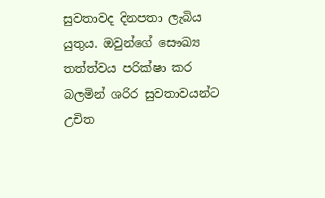සුවතාවද දිනපතා ලැබිය යුතුය. ඔවුන්ගේ සෞඛ්‍ය තත්ත්වය පරික්ෂා කර බලමින් ශරිර සුවතාවයන්ට උචිත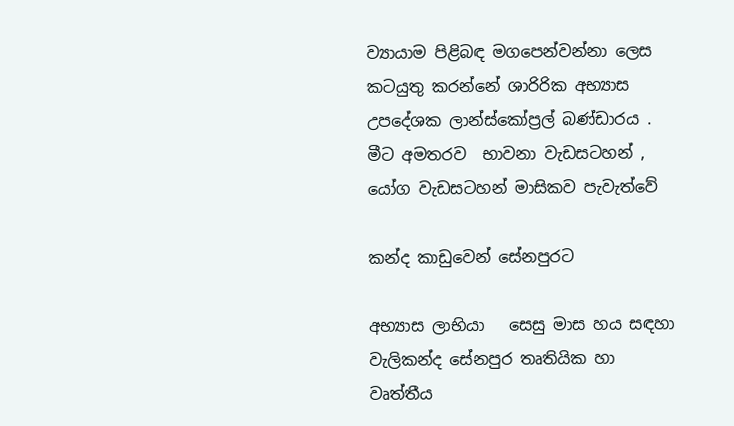ව්‍යායාම පිළිබඳ මගපෙන්වන්නා ලෙස කටයුතු කරන්නේ ශාරිරික අභ්‍යාස උපදේශක ලාන්ස්කෝප්‍රල් බණ්ඩාරය .  මීට අමතරව  භාවනා වැඩසටහන් , යෝග වැඩසටහන් මාසිකව පැවැත්වේ

කන්ද කාඩුවෙන් සේනපුරට

අභ්‍යාස ලාභියා   සෙසු මාස හය සඳහා වැලිකන්ද සේනපුර තෘතියික හා වෘත්තීය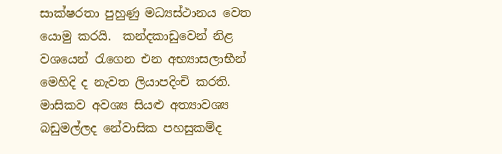සාක්ෂරතා පුහුණු මධ්‍යස්ථානය වෙත යොමු කරයි.  කන්දකාඩුවෙන් නිළ වශයෙන් රැගෙන එන අභ්‍යාසලාභීන් මෙහිදි ද නැවත ලියාපදිංචි කරති. මාසිකව අවශ්‍ය සියළු අත්‍යාවශ්‍ය බඩුමල්ලද නේවාසික පහසුකම්ද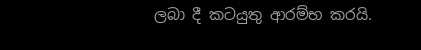ලබා දී කටයුතු ආරම්භ කරයි.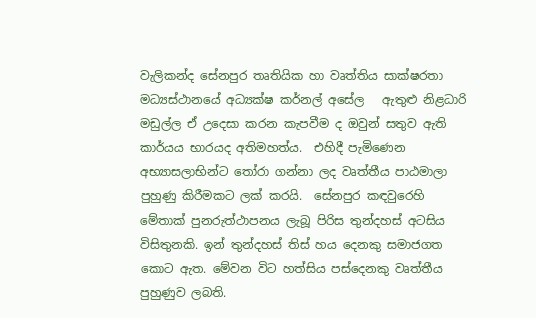වැලිකන්ද සේනපුර තෘතියික හා වෘත්තිය සාක්ෂරතා මධ්‍යස්ථානයේ අධ්‍යක්ෂ කර්නල් අසේල   ඇතුළු නිළධාරි මඩුල්ල ඒ උදෙසා කරන කැපවීම ද ඔවුන් සතුව ඇති කාර්යය භාරයද අතිමහත්ය.  එහිදී පැමිණෙන  අභ්‍යාසලාභින්ට තෝරා ගන්නා ලද වෘත්තීය පාඨමාලා පුහුණු කිරීමකට ලක් කරයි.  සේනපුර කඳවුරෙහි මේතාක් පුනරුත්ථාපනය ලැබූ පිරිස තුන්දහස් අටසිය විසිතුනකි. ඉන් තුන්දහස් තිස් හය දෙනකු සමාජගත කොට ඇත. මේවන විට හත්සිය පස්දෙනකු වෘත්තීය පුහුණුව ලබති.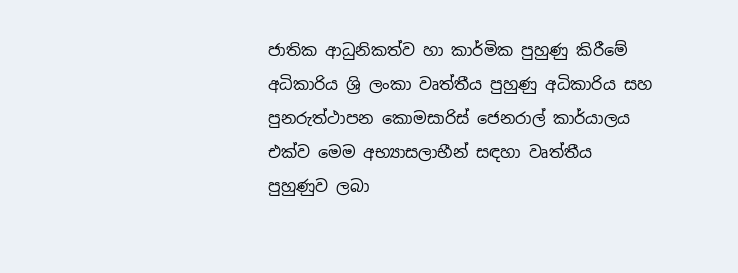ජාතික ආධුනිකත්ව හා කාර්මික පුහුණු කිරීමේ අධිකාරිය ශ්‍රි ලංකා වෘත්තීය පුහුණු අධිකාරිය සහ පුනරුත්ථාපන කොමසාරිස් ජෙනරාල් කාර්යාලය එක්ව මෙම අභ්‍යාසලාභීන් සඳහා වෘත්තීය පුහුණුව ලබා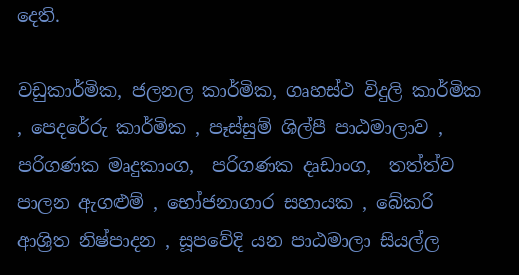දෙති.

වඩුකාර්මික, ජලනල කාර්මික, ගෘහස්ථ විදුලි කාර්මික , පෙදරේරු කාර්මික , පෑස්සුම් ශිල්පී පාඨමාලාව ,  පරිගණක මෘදුකාංග,  පරිගණක දෘඩාංග,  තත්ත්ව පාලන ඇගළුම් , භෝජනාගාර සහායක , බේකරි ආශ්‍රිත නිෂ්පාදන , සූපවේදි යන පාඨමාලා සියල්ල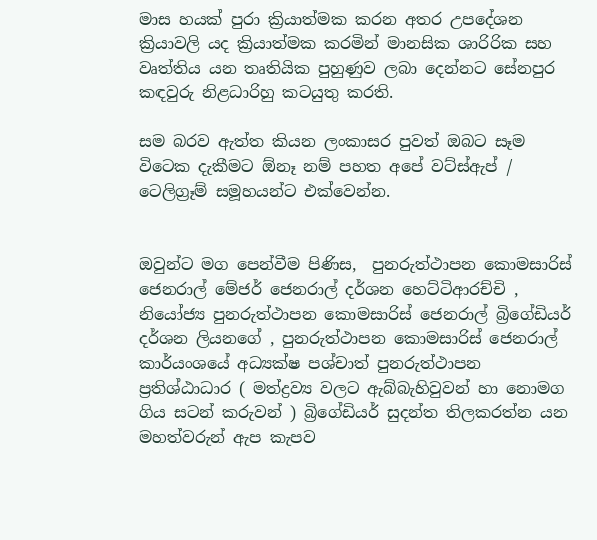මාස හයක් පුරා ක්‍රියාත්මක කරන අතර උපදේශන ක්‍රියාවලි යද ක්‍රියාත්මක කරමින් මානසික ශාරිරික සහ වෘත්තිය යන තෘතියික පුහුණුව ලබා දෙන්නට සේනපුර කඳවුරු නිළධාරිහු කටයුතු කරති.

සම බරව ඇත්ත කියන ලංකාසර පුවත් ඔබට සෑම විටෙක දැකීමට ඕනෑ නම් පහත අපේ වට්ස්ඇප් / ටෙලිග්‍රෑම් සමූහයන්ට එක්වෙන්න.


ඔවුන්ට මග පෙන්වීම පිණිස,  පුනරුත්ථාපන කොමසාරිස් ජෙනරාල් මේජර් ජෙනරාල් දර්ශන හෙට්ටිආරච්චි ,  නියෝජ්‍ය පුනරුත්ථාපන කොමසාරිස් ජෙනරාල් බ්‍රිගේඩියර් දර්ශන ලියනගේ , පුනරුත්ථාපන කොමසාරිස් ජෙනරාල් කාර්යංශයේ අධ්‍යක්ෂ පශ්චාත් පුනරුත්ථාපන ප්‍රතිශ්ඨාධාර ( මත්ද්‍රව්‍ය වලට ඇබ්බැහිවුවන් හා නොමග ගිය සටන් කරුවන් ) බ්‍රිගේඩියර් සුදන්ත තිලකරත්න යන මහත්වරුන් ඇප කැපව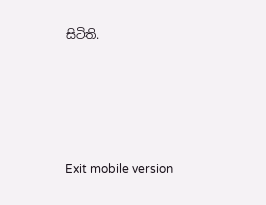සිටිති.





Exit mobile version